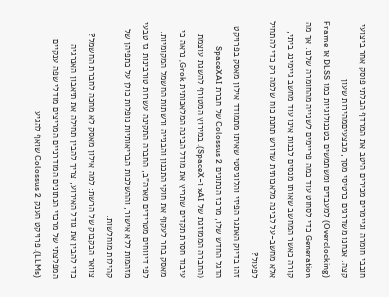חובבי חומרה וגיימרים מכירים היטב את המרדף הבלתי פוסק אחר ביצועי קצה. אנחנו משדרגים כרטיסי מסך, מבצעיםמהירות שעון (Overclocking) למעבדים ומשתמשים בטכנולוגיות כמו DLSS או Frame Generation כדי לסחוט עוד כמה פריימים לשנייה מהחומרה שלנו. אך מה קורה כאשר המחשב שאותו מנסים לבנות אינו עוד מחשב גיימינג ביתי, אלא מחשב-על לבינה מלאכותית שדורש תחנת כוח שלמה רק כדי להתחיל לפעול?
זהו בדיוק האתגר הפיזי והלוגיסטי שאיתו מתמודד אילון מאסק בפרויקט הדגל החדש שלו, מרכז הנתונים Colossus 2 של חברת SpaceXAI (החברה הממוזגת של xAI ו-SpaceX). במירוץ המטורף להשגת עוצמת עיבוד חסרת תקדים שתריץ את מודל הבינה המלאכותית Grok, נראה כי מאסק בחר לעקוף את חוקי התכנון והבנייה ורשתות החשמל המקומיות. לפי דיווחים מטרידים מארה"ב, החברה התקינה עשרות טורבינות גז טבעי מזהמות ללא אישור, וההשלכות הבריאותיות נופלות כולן על כתפיהן של קהילות מוחלשות.
צוואר הבקבוק של הרשת: למה אילון מאסק לא מחכה לחברת החשמל?
כדי להבין את גודל האירוע, צריך להבין תחילה את תיאבון האנרגיה המפלצתי של מרכזי הנתונים המודרניים המריצים מודלי שפה ענקיים (LLMs). פרויקט הענק Colossus 2 שואף להגיע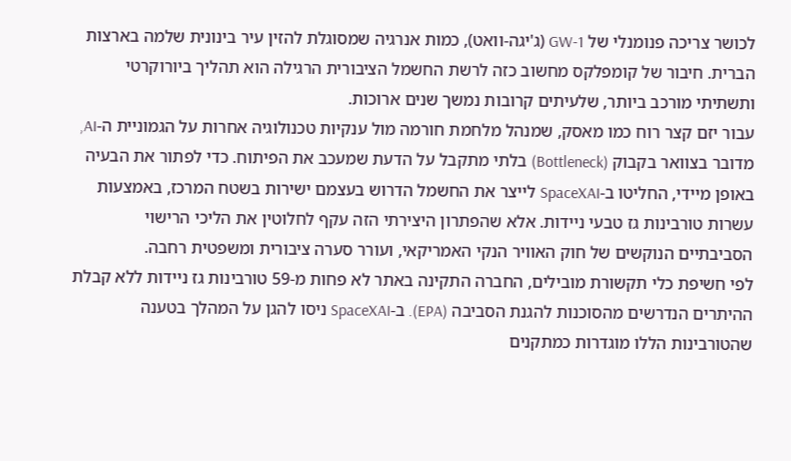לכושר צריכה פנומנלי של 1-GW (ג'יגה-וואט), כמות אנרגיה שמסוגלת להזין עיר בינונית שלמה בארצות הברית. חיבור של קומפלקס מחשוב כזה לרשת החשמל הציבורית הרגילה הוא תהליך ביורוקרטי ותשתיתי מורכב ביותר, שלעיתים קרובות נמשך שנים ארוכות.
עבור יזם קצר רוח כמו מאסק, שמנהל מלחמת חורמה מול ענקיות טכנולוגיה אחרות על הגמוניית ה-AI, מדובר בצוואר בקבוק (Bottleneck) בלתי מתקבל על הדעת שמעכב את הפיתוח. כדי לפתור את הבעיה באופן מיידי, החליטו ב-SpaceXAI לייצר את החשמל הדרוש בעצמם ישירות בשטח המרכז, באמצעות עשרות טורבינות גז טבעי ניידות. אלא שהפתרון היצירתי הזה עקף לחלוטין את הליכי הרישוי הסביבתיים הנוקשים של חוק האוויר הנקי האמריקאי, ועורר סערה ציבורית ומשפטית רחבה.
לפי חשיפת כלי תקשורת מובילים, החברה התקינה באתר לא פחות מ-59 טורבינות גז ניידות ללא קבלת ההיתרים הנדרשים מהסוכנות להגנת הסביבה (EPA). ב-SpaceXAI ניסו להגן על המהלך בטענה שהטורבינות הללו מוגדרות כמתקנים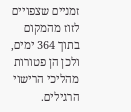זמניים שצפויים לזוז מהמקום בתוך 364 ימים, ולכן הן פטורות מהליכי הרישוי הרגילים.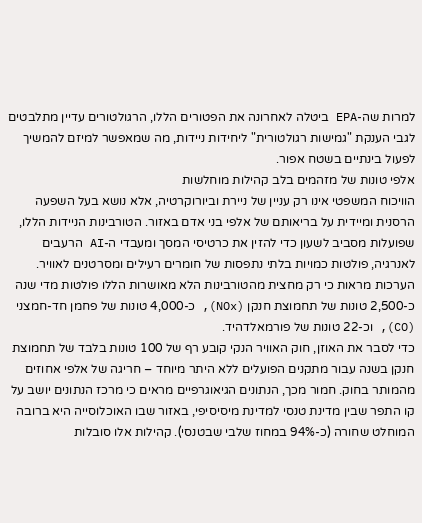למרות שה-EPA ביטלה לאחרונה את הפטורים הללו, הרגולטורים עדיין מתלבטים לגבי הענקת "גמישות רגולטורית" ליחידות ניידות, מה שמאפשר למיזם להמשיך לפעול בינתיים בשטח אפור.
אלפי טונות של מזהמים בלב קהילות מוחלשות
הוויכוח המשפטי אינו רק עניין של ניירת וביורוקרטיה, אלא נושא בעל השפעה הרסנית ומיידית על בריאותם של אלפי בני אדם באזור. הטורבינות הניידות הללו, שפועלות מסביב לשעון כדי להזין את כרטיסי המסך ומעבדי ה-AI הרעבים לאנרגיה, פולטות כמויות בלתי נתפסות של חומרים רעילים ומסרטנים לאוויר. הערכות מראות כי רק מחצית מהטורבינות הלא מאושרות הללו פולטות מדי שנה כ-2,500 טונות של תחמוצת חנקן (NOx), כ-4,000 טונות של פחמן חד-חמצני (CO), וכ-22 טונות של פורמאלדהיד.
כדי לסבר את האוזן, חוק האוויר הנקי קובע רף של 100 טונות בלבד של תחמוצת חנקן בשנה עבור מתקנים הפועלים ללא היתר מיוחד – חריגה של אלפי אחוזים מהמותר בחוק. חמור מכך, הנתונים הגיאוגרפיים מראים כי מרכז הנתונים יושב על קו התפר שבין מדינת טנסי למדינת מיסיסיפי, באזור שבו האוכלוסייה היא ברובה המוחלט שחורה (כ-94% במחוז שלבי שבטנסי). קהילות אלו סובלות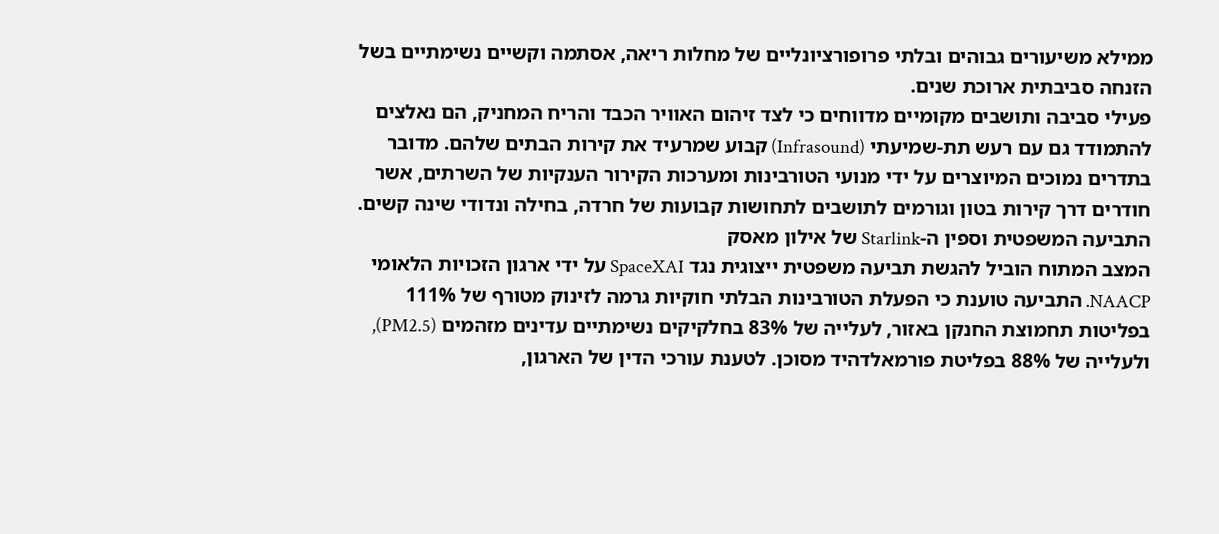ממילא משיעורים גבוהים ובלתי פרופורציונליים של מחלות ריאה, אסתמה וקשיים נשימתיים בשל הזנחה סביבתית ארוכת שנים.
פעילי סביבה ותושבים מקומיים מדווחים כי לצד זיהום האוויר הכבד והריח המחניק, הם נאלצים להתמודד גם עם רעש תת-שמיעתי (Infrasound) קבוע שמרעיד את קירות הבתים שלהם. מדובר בתדרים נמוכים המיוצרים על ידי מנועי הטורבינות ומערכות הקירור הענקיות של השרתים, אשר חודרים דרך קירות בטון וגורמים לתושבים לתחושות קבועות של חרדה, בחילה ונדודי שינה קשים.
התביעה המשפטית וספין ה-Starlink של אילון מאסק
המצב המתוח הוביל להגשת תביעה משפטית ייצוגית נגד SpaceXAI על ידי ארגון הזכויות הלאומי NAACP. התביעה טוענת כי הפעלת הטורבינות הבלתי חוקיות גרמה לזינוק מטורף של 111% בפליטות תחמוצת החנקן באזור, לעלייה של 83% בחלקיקים נשימתיים עדינים מזהמים (PM2.5), ולעלייה של 88% בפליטת פורמאלדהיד מסוכן. לטענת עורכי הדין של הארגון,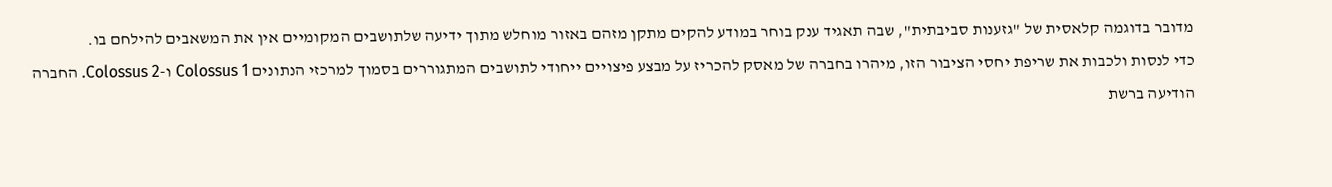מדובר בדוגמה קלאסית של "גזענות סביבתית", שבה תאגיד ענק בוחר במודע להקים מתקן מזהם באזור מוחלש מתוך ידיעה שלתושבים המקומיים אין את המשאבים להילחם בו.
כדי לנסות ולכבות את שריפת יחסי הציבור הזו, מיהרו בחברה של מאסק להכריז על מבצע פיצויים ייחודי לתושבים המתגוררים בסמוך למרכזי הנתונים Colossus 1 ו-Colossus 2. החברה הודיעה ברשת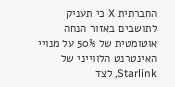החברתית X כי תעניק לתושבים באזור הנחה אוטומטית של 50% על מנויי האינטרנט הלווייני של Starlink, לצד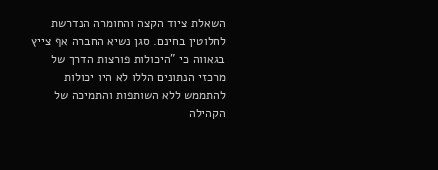השאלת ציוד הקצה והחומרה הנדרשת לחלוטין בחינם. סגן נשיא החברה אף צייץ בגאווה כי "היכולות פורצות הדרך של מרכזי הנתונים הללו לא היו יכולות להתממש ללא השותפות והתמיכה של הקהילה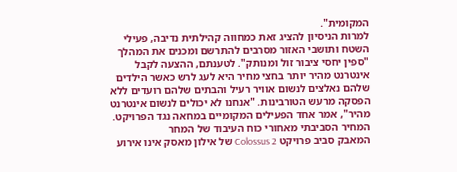המקומית".
למרות הניסיון להציג זאת כמחווה קהילתית נדיבה, פעילי השטח ותושבי האזור מסרבים להתרשם ומכנים את המהלך "ספין יחסי ציבור זול ומנותק". לטענתם, ההצעה לקבל אינטרנט מהיר יותר בחצי מחיר היא לעג לרש כאשר הילדים שלהם נאלצים לנשום אוויר רעיל והבתים שלהם רועדים ללא הפסקה מרעש הטורבינות. "אנחנו לא יכולים לנשום אינטרנט מהיר", אמר אחד הפעילים המקומיים במחאה נגד הפרויקט.
המחיר הסביבתי מאחורי כוח העיבוד של המחר
המאבק סביב פרויקט Colossus 2 של אילון מאסק אינו אירוע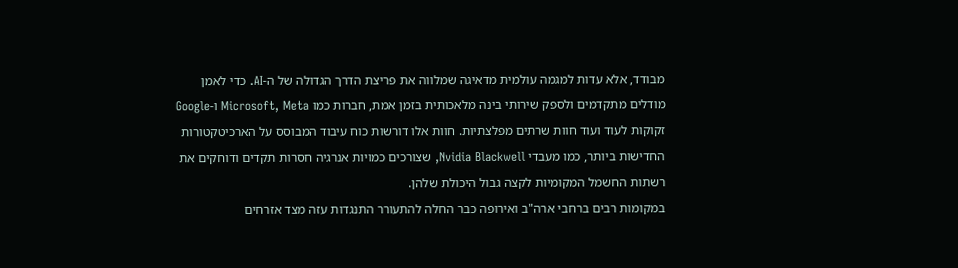מבודד, אלא עדות למגמה עולמית מדאיגה שמלווה את פריצת הדרך הגדולה של ה-AI. כדי לאמן מודלים מתקדמים ולספק שירותי בינה מלאכותית בזמן אמת, חברות כמו Microsoft, Meta ו-Google זקוקות לעוד ועוד חוות שרתים מפלצתיות. חוות אלו דורשות כוח עיבוד המבוסס על הארכיטקטורות החדישות ביותר, כמו מעבדי Nvidia Blackwell, שצורכים כמויות אנרגיה חסרות תקדים ודוחקים את רשתות החשמל המקומיות לקצה גבול היכולת שלהן.
במקומות רבים ברחבי ארה"ב ואירופה כבר החלה להתעורר התנגדות עזה מצד אזרחים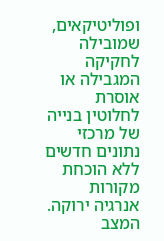ופוליטיקאים, שמובילה לחקיקה המגבילה או אוסרת לחלוטין בנייה של מרכזי נתונים חדשים ללא הוכחת מקורות אנרגיה ירוקה. המצב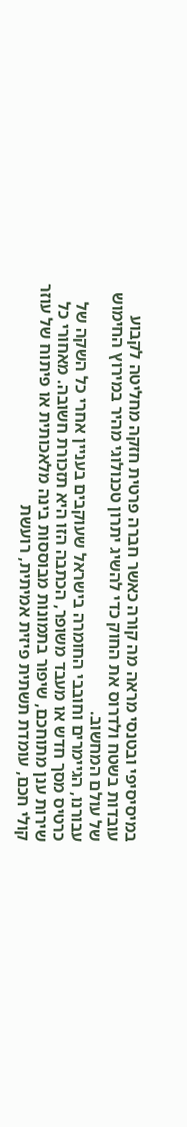במיסיסיפי ובטנסי מראה מה קורה כאשר חברה פרטית חזקה מחליטה לקבוע עובדות בשטח ולדרוס את החוק כדי להשיג יתרון טכנולוגי מהיר במירוץ החימוש של עולם המחשוב.
עבורנו, הגיימרים וחובבי החומרה בישראל שעוקבים בעניין אחרי כל השקה של כרטיס מסך חדש או מעבד משופר, הכתבה הזו היא תזכורת חשובה. מאחורי כל שירות ענן מתוחכם, שיפור בתמונות מבוססות בינה מלאכותית או פיתוח של עוזר קולי חכם, עומדת תשתית פיזית אמיתית, רועשת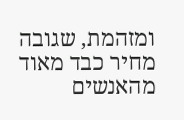ומזהמת, שגובה מחיר כבד מאוד מהאנשים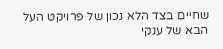שחיים בצד הלא נכון של פרויקט העל הבא של ענקי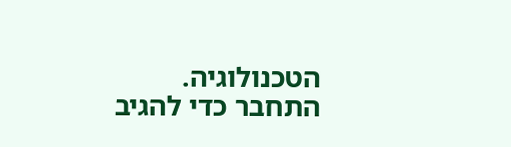הטכנולוגיה.
התחבר כדי להגיב